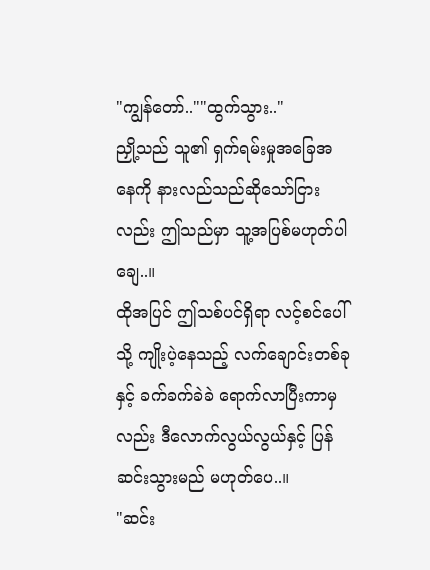"ကျွန်တော်..""ထွက်သွား.."
ညှို့သည် သူ၏ ရှက်ရမ်းမှုအခြေအနေကို နားလည်သည်ဆိုသော်ငြားလည်း ဤသည်မှာ သူ့အပြစ်မဟုတ်ပါချေ..။
ထိုအပြင် ဤသစ်ပင်ရှိရာ လင့်စင်ပေါ်သို့ ကျိုးပဲ့နေသည့် လက်ချောင်းတစ်ခုနှင့် ခက်ခက်ခဲခဲ ရောက်လာပြီးကာမှလည်း ဒီလောက်လွယ်လွယ်နှင့် ပြန်ဆင်းသွားမည် မဟုတ်ပေ..။
"ဆင်း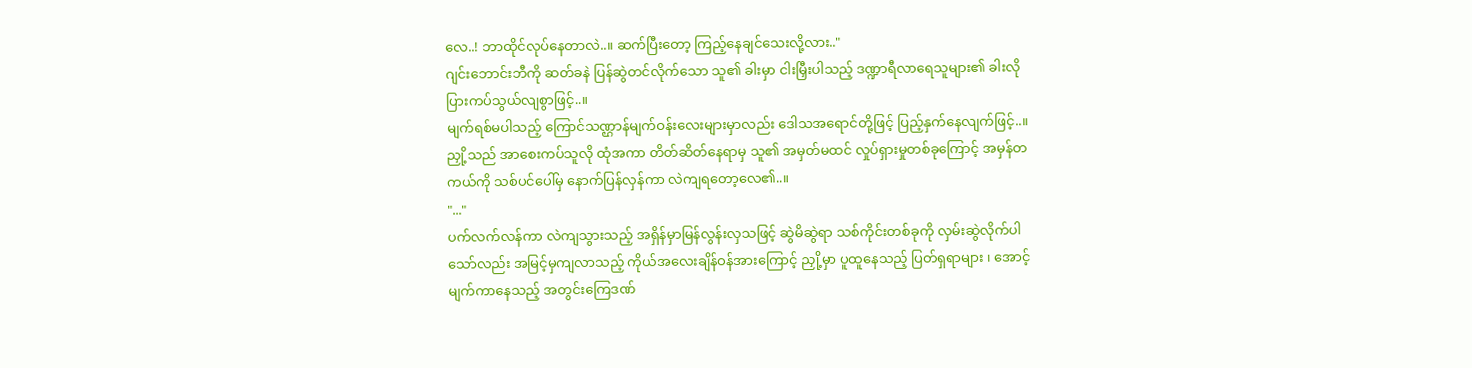လေ..! ဘာထိုင်လုပ်နေတာလဲ..။ ဆက်ပြီးတော့ ကြည့်နေချင်သေးလို့လား.."
ဂျင်းဘောင်းဘီကို ဆတ်ခနဲ ပြန်ဆွဲတင်လိုက်သော သူ၏ ခါးမှာ ငါးမြှီးပါသည့် ဒဏ္ဍာရီလာရေသူများ၏ ခါးလို ပြားကပ်သွယ်လျစွာဖြင့်..။
မျက်ရစ်မပါသည့် ကြောင်သဏ္ဌာန်မျက်ဝန်းလေးများမှာလည်း ဒေါသအရောင်တို့ဖြင့် ပြည့်နှက်နေလျက်ဖြင့်..။
ညှို့သည် အာစေးကပ်သူလို ထုံအကာ တိတ်ဆိတ်နေရာမှ သူ၏ အမှတ်မထင် လှုပ်ရှားမှုတစ်ခုကြောင့် အမှန်တကယ်ကို သစ်ပင်ပေါ်မှ နောက်ပြန်လှန်ကာ လဲကျရတော့လေ၏..။
"..."
ပက်လက်လန်ကာ လဲကျသွားသည့် အရှိန်မှာမြန်လွန်းလှသဖြင့် ဆွဲမိဆွဲရာ သစ်ကိုင်းတစ်ခုကို လှမ်းဆွဲလိုက်ပါသော်လည်း အမြင့်မှကျလာသည့် ကိုယ်အလေးချိန်ဝန်အားကြောင့် ညှို့မှာ ပူထူနေသည့် ပြတ်ရှရာများ ၊ အောင့်မျက်ကာနေသည့် အတွင်းကြေဒဏ်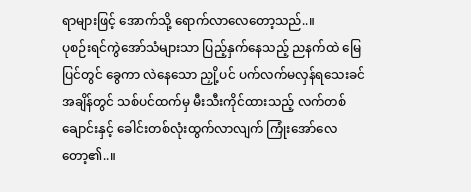ရာများဖြင့် အောက်သို့ ရောက်လာလေတော့သည်..။
ပုစဉ်းရင်ကွဲအော်သံများသာ ပြည့်နှက်နေသည့် ညနက်ထဲ မြေပြင်တွင် ခွေကာ လဲနေသော ညှို့ပင် ပက်လက်မလှန်ရသေးခင်အချိန်တွင် သစ်ပင်ထက်မှ မီးသီးကိုင်ထားသည့် လက်တစ်ချောင်းနှင့် ခေါင်းတစ်လုံးထွက်လာလျက် ကြုံးအော်လေတော့၏..။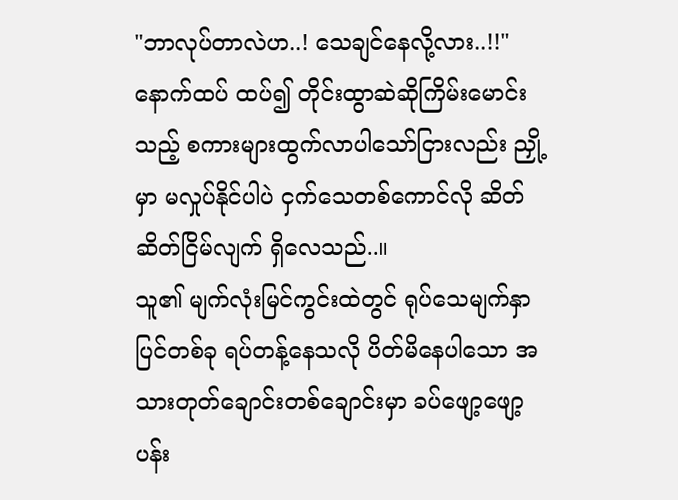"ဘာလုပ်တာလဲဟ..! သေချင်နေလို့လား..!!"
နောက်ထပ် ထပ်၍ တိုင်းထွာဆဲဆိုကြိမ်းမောင်းသည့် စကားများထွက်လာပါသော်ငြားလည်း ညှို့မှာ မလှုပ်နိုင်ပါပဲ ငှက်သေတစ်ကောင်လို ဆိတ်ဆိတ်ငြိမ်လျက် ရှိလေသည်..။
သူ၏ မျက်လုံးမြင်ကွင်းထဲတွင် ရုပ်သေမျက်နှာပြင်တစ်ခု ရပ်တန့်နေသလို ပိတ်မိနေပါသော အသားတုတ်ချောင်းတစ်ချောင်းမှာ ခပ်ဖျော့ဖျော့ ပန်း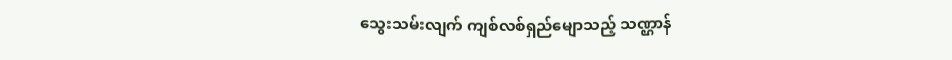သွေးသမ်းလျက် ကျစ်လစ်ရှည်မျောသည့် သဏ္ဌာန်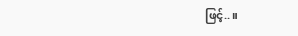ဖြင့်..။